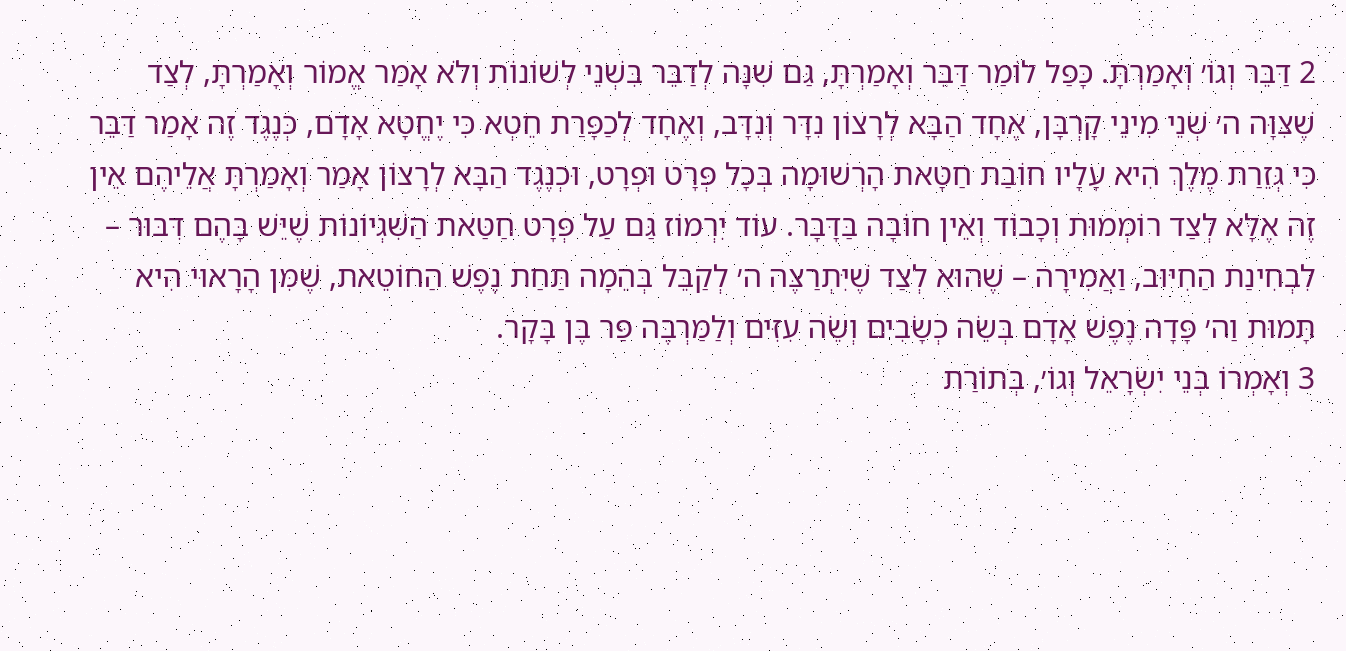2 דַּבֵּר וְגוֹ׳ וְאָמַרְתָּ. כָּפַל לוֹמַר דַּבֵּר וְאָמַרְתָּ, גַּם שִׁנָּה לְדַבֵּר בִּשְׁנֵי לְשׁוֹנוֹת וְלֹא אָמַר אֱמוֹר וְאָמַרְתָּ, לְצַד שֶׁצִּוָּה ה׳ שְׁנֵי מִינֵי קָרְבָּן, אֶחָד הַבָּא לְרָצוֹן נִדָּר וְנִדָּב, וְאֶחָד לְכַפָּרַת חֵטְא כִּי יֶחֱטָא אָדָם, כְּנֶגֶד זֶה אָמַר דַּבֵּר כִּי גְּזֵרַת מֶלֶךְ הִיא עָלָיו חוֹבַת חַטָּאת הָרְשׁוּמָה בְּכָל פְּרָט וּפְרָט, וּכְנֶגֶד הַבָּא לְרָצוֹן אָמַר וְאָמַרְתָּ אֲלֵיהֶם אֵין זֶה אֶלָּא לְצַד רוֹמְמוּת וְכָבוֹד וְאֵין חוֹבָה בַּדָּבָר. עוֹד יִרְמוֹז גַּם עַל פְּרָט חַטַּאת הַשִּׁגְיוֹנוֹת שֶׁיֵּשׁ בָּהֶם דִּבּוּר – לִבְחִינַת הַחִיּוּב, וַאֲמִירָה – שֶׁהוּא לְצַד שֶׁיִּתְרַצֶּה ה׳ לְקַבֵּל בְּהֵמָה תַּחַת נֶפֶשׁ הַחוֹטֵאת, שֶׁמִּן הָרָאוּי הִיא תָּמוּת וַה׳ פָּדָה נֶפֶשׁ אָדָם בְּשֵׂה כְשָׂבִים וְשֵׂה עִזִּים וְלַמַּרְבֶּה פַּר בֶּן בָּקָר.
3 וְאָמְרוֹ בְּנֵי יִשְׂרָאֵל וְגוֹ׳, בְּתוֹרַת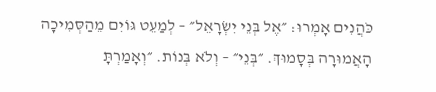כֹּהֲנִים אָמְרוּ: ״אֶל בְּנֵי יִשְׂרָאֵל״ – לְמַעֵט גּוֹיִם מֵהַסְּמִיכָה הָאֲמוּרָה בְּסָמוּךְ. ״בְּנֵי״ – וְלֹא בְּנוֹת. ״וְאָמַרְתָּ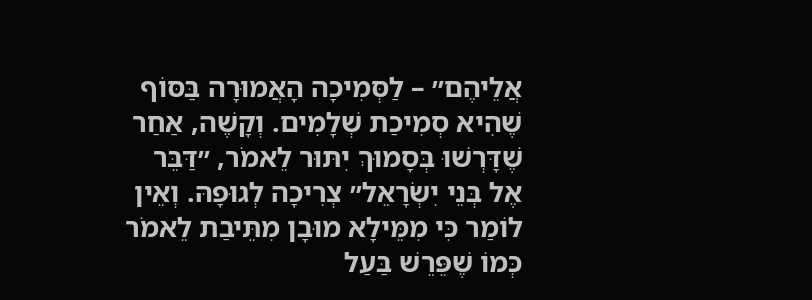אֲלֵיהֶם״ – לַסְּמִיכָה הָאֲמוּרָה בַּסּוֹף שֶׁהִיא סְמִיכַת שְׁלָמִים. וְקָשֶׁה, אַחַר שֶׁדָּרְשׁוּ בְּסָמוּךְ יִתּוּר לֵאמֹר, ״דַּבֵּר אֶל בְּנֵי יִשְׂרָאֵל״ צְרִיכָה לְגוּפָהּ. וְאֵין לוֹמַר כִּי מִמֵּילָא מוּבָן מִתֵּיבַת לֵאמֹר כְּמוֹ שֶׁפֵּרֵשׁ בַּעַל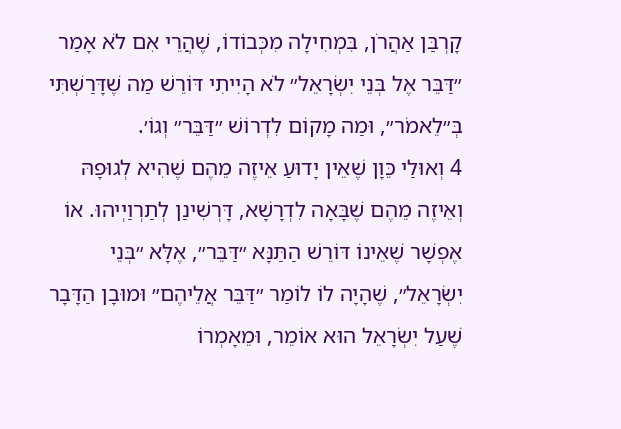קָרְבַּן אַהֲרֹן, בִּמְחִילָה מִכְּבוֹדוֹ, שֶׁהֲרֵי אִם לֹא אָמַר ״דַּבֵּר אֶל בְּנֵי יִשְׂרָאֵל״ לֹא הָיִיתִי דּוֹרֵשׁ מַה שֶׁדָּרַשְׁתִּי בְּ״לֵאמֹר״, וּמַה מָקוֹם לִדְרוֹשׁ ״דַּבֵּר״ וְגוֹ׳.
4 וְאוּלַי כֵּוָן שֶׁאֵין יָדוּעַ אֵיזֶה מֵהֶם שֶׁהִיא לְגוּפָהּ וְאֵיזֶה מֵהֶם שֶׁבָּאָה לִדְרָשָׁא, דָּרְשִׁינַן לְתַרְוַיְיהוּ. אוֹ אֶפְשָׁר שֶׁאֵינוֹ דּוֹרֵשׁ הַתַּנָּא ״דַּבֵּר״, אֶלָּא ״בְּנֵי יִשְׂרָאֵל״, שֶׁהָיָה לוֹ לוֹמַר ״דַּבֵּר אֲלֵיהֶם״ וּמוּבָן הַדָּבָר שֶׁעַל יִשְׂרָאֵל הוּא אוֹמֵר, וּמֵאָמְרוֹ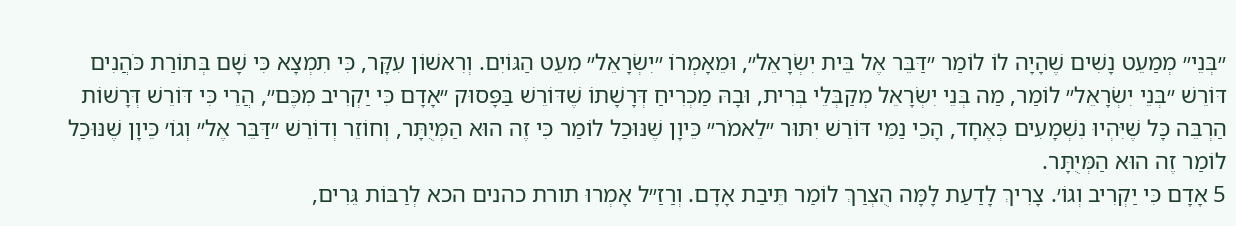״בְּנֵי״ מְמַעֵט נָשִׁים שֶׁהָיָה לוֹ לוֹמַר ״דַּבֵּר אֶל בֵּית יִשְׂרָאֵל״, וּמֵאָמְרוֹ ״יִשְׂרָאֵל״ מִעֵט הַגּוֹיִם. וְרִאשׁוֹן עִקָּר, כִּי תִמְצָא כִּי שָׁם בְּתוֹרַת כֹּהֲנִים דּוֹרֵשׁ ״בְּנֵי יִשְׂרָאֵל״ לוֹמַר, מַה בְּנֵי יִשְׂרָאֵל מְקַבְּלֵי בְּרִית, וּבָהּ מַכְרִיחַ דְּרָשָׁתוֹ שֶׁדּוֹרֵשׁ בַּפָּסוּק ״אָדָם כִּי יַקְרִיב מִכֶּם״, הֲרֵי כִּי דּוֹרֵשׁ דְּרָשׁוֹת הַרְבֵּה כָּל שֶׁיִּהְיוּ נִשְׁמָעִים כְּאֶחָד, הָכֵי נַמֵּי דּוֹרֵשׁ יִתּוּר ״לֵאמֹר״ כֵּיוָן שֶׁנּוּכַל לוֹמַר כִּי זֶה הוּא הַמְּיֻתָּר, וְחוֹזֵר וְדוֹרֵשׁ ״דַּבֵּר אֶל״ וְגוֹ׳ כֵּיוָן שֶׁנּוּכַל לוֹמַר זֶה הוּא הַמְּיֻתָּר.
5 אָדָם כִּי יַקְרִיב וְגוֹ׳. צָרִיךְ לָדַעַת לָמָּה הֻצְרַךְ לוֹמַר תֵּיבַת אָדָם. וְרַזַ״ל אָמְרוּ תורת כהנים הכא לְרַבּוֹת גֵּרִים,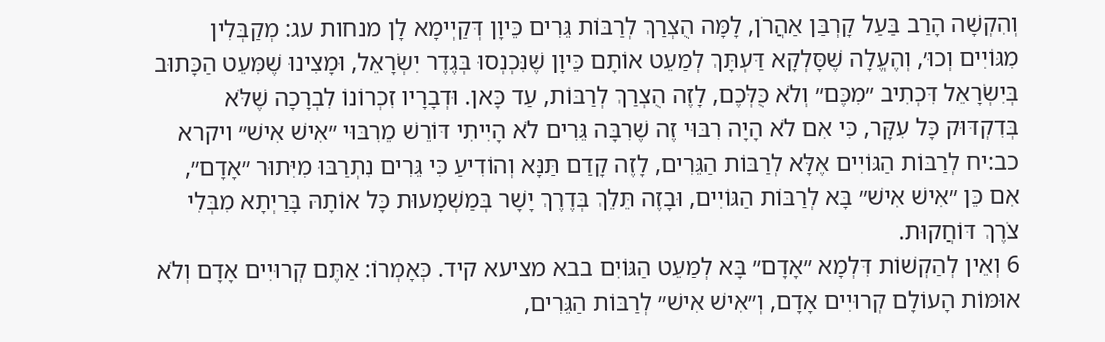וְהִקְשָׁה הָרַב בַּעַל קָרְבַּן אַהֲרֹן, לָמָּה הֻצְרַךְ לְרַבּוֹת גֵּרִים כֵּיוָן דְּקַיְימָא לָן מנחות עג: מְקַבְּלִין מִגּוֹיִים וְכוּ׳, וְהֶעֱלָה שֶׁסָּלְקָא דַּעְתָּךְ לְמַעֵט אוֹתָם כֵּיוָן שֶׁנִּכְנְסוּ בְּגֶדֶר יִשְׂרָאֵל, וּמָצִינוּ שֶׁמִּעֵט הַכָּתוּב בְּיִשְׂרָאֵל דִּכְתִיב ״מִכֶּם״ וְלֹא כֻּלְּכֶם, לָזֶה הֻצְרַךְ לְרַבּוֹת, עַד כָּאן. וּדְבָרָיו זִכְרוֹנוֹ לִבְרָכָה שֶׁלֹּא בְּדִקְדּוּק כָּל עִקָּר, כִּי אִם לֹא הָיָה רִבּוּי זֶה שֶׁרִבָּה גֵּרִים לֹא הָיִיתִי דּוֹרֵשׁ מֵרִבּוּי ״אִישׁ אִישׁ״ ויקרא כב:יח לְרַבּוֹת הַגּוֹיִים אֶלָּא לְרַבּוֹת הַגֵּרִים, לָזֶה קָדַם תַּנָּא וְהוֹדִיעַ כִּי גֵּרִים נִתְרַבּוּ מִיִּתוּר ״אָדָם״, אִם כֵּן ״אִישׁ אִישׁ״ בָּא לְרַבּוֹת הַגּוֹיִים, וּבָזֶה תֵּלֵךְ בְּדֶרֶךְ יָשָׁר בְּמַשְׁמָעוּת כָּל אוֹתָהּ בָּרַיְתָא מִבְּלִי צֹרֶךְ דּוֹחֲקוּת.
6 וְאֵין לְהַקְשׁוֹת דִּלְמָא ״אָדָם״ בָּא לְמַעֵט הַגּוֹיִם בבא מציעא קיד. כְּאָמְרוֹ: אַתֶּם קְרוּיִים אָדָם וְלֹא אוּמּוֹת הָעוֹלָם קְרוּיִים אָדָם, וְ״אִישׁ אִישׁ״ לְרַבּוֹת הַגֵּרִים,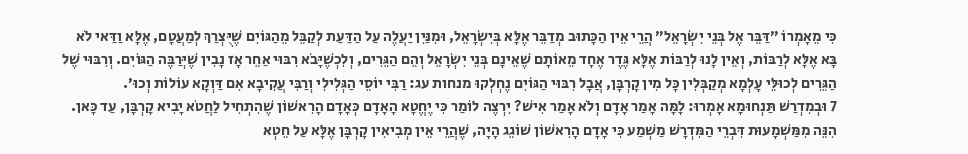כִּי מֵאָמְרוֹ ״דַּבֵּר אֶל בְּנֵי יִשְׂרָאֵל״ הֲרֵי אֵין הַכָּתוּב מְדַבֵּר אֶלָּא בְּיִשְׂרָאֵל, וּמִנַּיִן יַעֲלֶה עַל הַדַּעַת לְקַבֵּל מֵהַגּוֹיִם שֶׁיֻּצְרַךְ לְמַעֲטָם, אֶלָּא וַדַּאי לֹא בָּא אֶלָּא לְרַבּוֹת, וְאֵין לָנוּ לְרַבּוֹת אֶלָּא גֶּדֶר אֶחָד מֵאוֹתָם שֶׁאֵינָם בְּנֵי יִשְׂרָאֵל וְהֵם הַגֵּרִים, וְלִכְשֶׁיָּבֹא רִבּוּי אַחֵר אָז נָבִין שֶׁיְּרַבֶּה הַגּוֹיִם. וְרִבּוּי שֶׁל הַגֵּרִים לְכוּלֵּי עָלְמָא מְקַבְּלִין כָּל מִין קָרְבָּן, אֲבָל רִבּוּי הַגּוֹיִם נֶחְלְקוּ מנחות עג: רַבִּי יוֹסֵי הַגְּלִילִי וְרַבִּי עֲקִיבָא אִם דַּוְקָא עוֹלוֹת וְכוּ׳.
7 וּבְמִדְרַשׁ תַּנְחוּמָא אָמְרוּ: לָמָּה אָמַר אָדָם וְלֹא אָמַר אִישׁ? יִרְצֶה לוֹמַר כִּי יֶחֱטָא הָאָדָם כְּאָדָם הָרִאשׁוֹן שֶׁהִתְחִיל לַחֲטֹא יָבִיא קָרְבָּן, עַד כָּאן. הִנֵּה מִמַּשְׁמָעוּת דִּבְרֵי הַמִּדְרָשׁ מַשְׁמַע כִּי אָדָם הָרִאשׁוֹן שׁוֹגֵג הָיָה, שֶׁהֲרֵי אֵין מְבִיאִין קָרְבָּן אֶלָּא עַל חֵטְא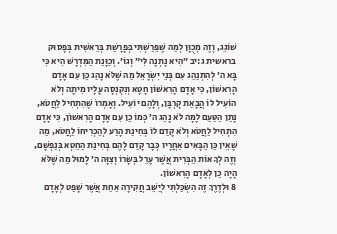שׁוֹגֵג, וְזֶה מְכֻוָּן לְמַה שֶׁפֵּרַשְׁתִּי בְּפָרָשַׁת בְּרֵאשִׁית בְּפָסוּק בראשית ג:יב ״הִיא נָתְנָה לִּי״ וְגוֹ׳. וְכַוָּנַת הַמִּדְרָשׁ הִיא כִּי בָּא ה׳ לְהִתְנַהֵג עִם בְּנֵי יִשְׂרָאֵל מַה שֶׁלֹּא נָהַג כֵּן עִם אָדָם הָרִאשׁוֹן, כִּי אָדָם הָרִאשׁוֹן חָטָא וְנִקְנְסָה עָלָיו מִיתָה וְלֹא הוֹעִיל לוֹ הֲבָאַת קָרְבָּן, וְלָהֶם יוֹעִיל. וְאָמְרוֹ שֶׁהִתְחִיל לַחֲטֹא, נָתַן הַטַּעַם לָמָּה לֹא נָהַג ה׳ כְּמוֹ כֵן עִם אָדָם הָרִאשׁוֹן, כִּי אָדָם הִתְחִיל לַחֲטֹא וְלֹא קָדַם לוֹ בְּחִינַת הָרַע לְהַכְרִיחוֹ לַחֲטֹא, מַה שֶׁאֵין כֵּן הַבָּאִים אַחֲרָיו כְּבָר קָדַם לָהֶם בְּחִינַת הַחֵטְא בְּנַפְשָׁם, וְזֶה לְךָ אוֹת הַבְּרִית אֲשֶׁר עָרֵל בְּשָׂרוֹ וְצִוָּה ה׳ לָמוּל מַה שֶׁלֹּא הָיָה כֵן לְאָדָם הָרִאשׁוֹן.
8 וּלְדֶרֶךְ זֶה הִשְׂכַּלְתִּי לְיַשֵּׁב חֲקִירָה אַחַת אֲשֶׁר שָׁפַט לְאָדָם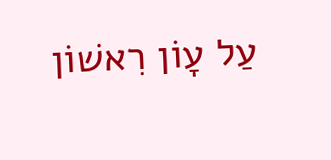עַל עָוֹן רִאשׁוֹן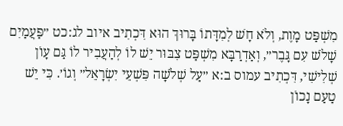מִשְׁפַּט מָוֶת, וְלֹא חָשׁ לְמִדָּתוֹ בָּרוּךְ הוּא דִּכְתִיב איוב לג:כט ״פַּעֲמַיִם שָׁלֹשׁ עִם גָּבֶר״, וְאַדְרַבָּא מִשְׁפַּט צִבּוּר יֵשׁ לוֹ לְהַעֲבִיר לוֹ גַּם עָוֹן שְׁלִישִׁי, דִּכְתִיב עמוס ב:א ״עַל שְׁלֹשָׁה פִּשְׁעֵי יִשְׂרָאֵל״ וְגוֹ׳. כִּי יֵשׁ טַעַם נָכוֹן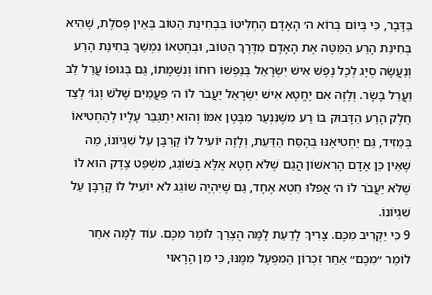בַּדָּבָר, כִּי בְּיוֹם בְּרוֹא ה׳ הָאָדָם הֶחְלִיטוֹ בִּבְחִינַת הַטּוֹב בְּאֵין פְּסֹלֶת, שֶׁהִיא בְּחִינַת הָרַע הַמַּטֶּה אֶת הָאָדָם מִדֶּרֶךְ הַטּוֹב, וּבְחֶטְאוֹ נִמְשַׁךְ בְּחִינַת הָרַע וְנַעֲשָׂה סְיָג לְכָל נֶפֶשׁ אִישׁ יִשְׂרָאֵל בְּנַפְשׁוֹ רוּחוֹ וְנִשְׁמָתוֹ, גַּם בְּגוּפוֹ עֲרַל לֵב וַעֲרַל בָּשָׂר. וְלָזֶה אִם יֶחֱטָא אִישׁ יִשְׂרָאֵל יַעֲבֹר לוֹ ה׳ פַּעֲמַיִם שָׁלֹשׁ וְגוֹ׳ לְצַד חֵלֶק הָרַע הַדָּבוּק בּוֹ רַע מִשֶּׁנִּנְעַר מִבֶּטֶן אִמּוֹ וְהוּא יִתְגַּבֵּר עָלָיו לְהַחְטִיאוֹ בְּמֵזִיד, גַּם יַחְטִיאֶנּוּ בְּהֶסַּח הַדַּעַת, וְלָזֶה יוֹעִיל לוֹ קָרְבָּן עַל שִׁגְיוֹנוֹ, מַה שֶׁאֵין כֵּן אָדָם הָרִאשׁוֹן הֲגַם שֶׁלֹּא חָטָא אֶלָּא בְּשׁוֹגֵג, מִשְׁפַּט צֶדֶק הוּא לוֹ שֶׁלֹּא יַעֲבֹר לוֹ ה׳ אֲפִלּוּ חֵטְא אֶחָד, גַּם שֶׁיִּהְיֶה שׁוֹגֵג לֹא יוֹעִיל לוֹ קָרְבָּן עַל שִׁגְיוֹנוֹ.
9 כִּי יַקְרִיב מִכֶּם. צָרִיךְ לָדַעַת לָמָּה הֻצְרַךְ לוֹמַר מִכֶּם. עוֹד לָמָּה אִחֵר לוֹמַר ״מִכֶּם״ אַחַר זִכְרוֹן הַמִּפְעָל מִמֶּנּוּ, כִּי מִן הָרָאוּי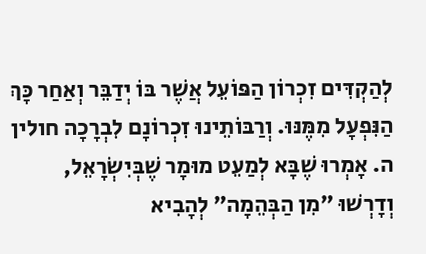לְהַקְדִּים זִכְרוֹן הַפּוֹעֵל אֲשֶׁר בּוֹ יְדַבֵּר וְאַחַר כָּךְ הַנִּפְעָל מִמֶּנּוּ. וְרַבּוֹתֵינוּ זִכְרוֹנָם לִבְרָכָה חולין ה. אָמְרוּ שֶׁבָּא לְמַעֵט מוּמָר שֶׁבְּיִשְׂרָאֵל, וְדָרְשׁוּ ״מִן הַבְּהֵמָה״ לְהָבִיא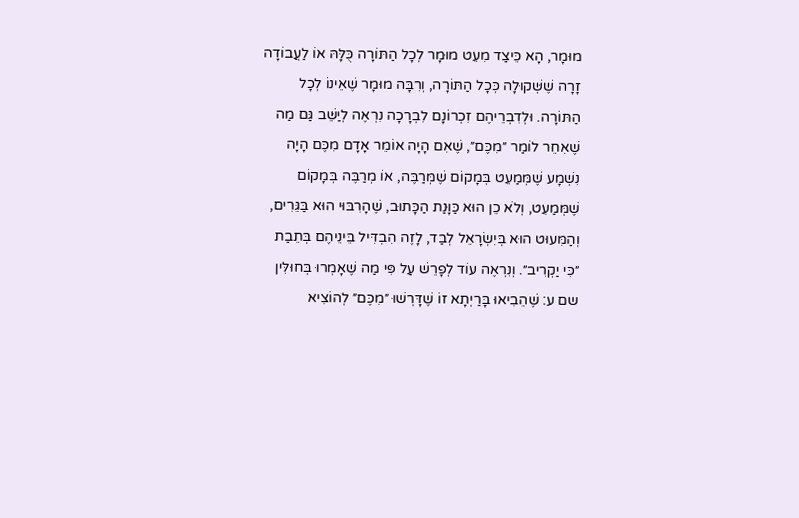מוּמָר, הָא כֵּיצַד מִעֵט מוּמָר לְכָל הַתּוֹרָה כֻּלָּהּ אוֹ לַעֲבוֹדָה זָרָה שֶׁשְּׁקוּלָה כְּכָל הַתּוֹרָה, וְרִבָּה מוּמָר שֶׁאֵינוֹ לְכָל הַתּוֹרָה. וּלְדִבְרֵיהֶם זִכְרוֹנָם לִבְרָכָה נִרְאֶה לְיַשֵּׁב גַּם מַה שֶׁאִחֵר לוֹמַר ״מִכֶּם״, שֶׁאִם הָיָה אוֹמֵר אָדָם מִכֶּם הָיָה נִשְׁמָע שֶׁמְּמַעֵט בְּמָקוֹם שֶׁמְּרַבֶּה, אוֹ מְרַבֶּה בְּמָקוֹם שֶׁמְּמַעֵט, וְלֹא כֵן הוּא כַּוָּנַת הַכָּתוּב, שֶׁהָרִבּוּי הוּא בַּגֵּרִים, וְהַמִּעוּט הוּא בְּיִשְׂרָאֵל לְבַד, לָזֶה הִבְדִּיל בֵּינֵיהֶם בְּתֵבַת ״כִּי יַקְרִיב״. וְנִרְאֶה עוֹד לְפָרֵשׁ עַל פִּי מַה שֶׁאָמְרוּ בְּחוּלִּין שם ע: שֶׁהֵבִיאוּ בָּרַיְתָא זוֹ שֶׁדָּרְשׁוּ ״מִכֶּם״ לְהוֹצִיא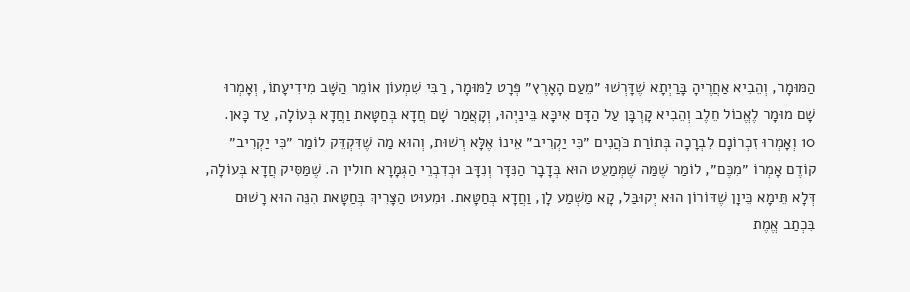הַמּוּמָר, וְהֵבִיא אַחֲרֶיהָ בָּרַיְתָא שֶׁדָּרְשׁוּ ״מֵעַם הָאָרֶץ״ פְּרָט לַמּוּמָר, רַבִּי שִׁמְעוֹן אוֹמֵר הַשָּׁב מִידִיעָתוֹ, וְאָמְרוּ שָׁם מוּמָר לֶאֱכוֹל חֵלֶב וְהֵבִיא קָרְבָּן עַל הַדָּם אִיכָּא בֵּינַיְהוּ, וְקָאֲמַר שָׁם חֲדָא בְּחַטָּאת וַחֲדָא בְּעוֹלָה, עַד כָּאן.
10 וְאָמְרוּ זִכְרוֹנָם לִבְרָכָה בְּתוֹרַת כֹּהֲנִים ״כִּי יַקְרִיב״ אֵינוֹ אֶלָּא רְשׁוּת, וְהוּא מַה שֶׁדִּקְדֵּק לוֹמַר ״כִּי יַקְרִיב״ קוֹדֶם אָמְרוֹ ״מִכֶּם״, לוֹמַר שֶׁמַּה שֶׁמְּמַעֵט הוּא בְּדָבָר הַנִּדָּר וְנִדָּב וּכְדִבְרֵי הַגְּמָרָא חולין ה. שֶׁמַּסִּיק חֲדָא בְּעוֹלָה, דְּלָא תֵּימָא כֵּיוָן שֶׁדּוֹרוֹן הוּא יְקוּבַּל, קָא מַשְׁמַע לָן, וַחֲדָא בְּחַטָּאת. וּמִעוּט הַצָּרִיךְ בְּחַטָּאת הִנֵּה הוּא רָשׁוּם בִּכְתַב אֱמֶת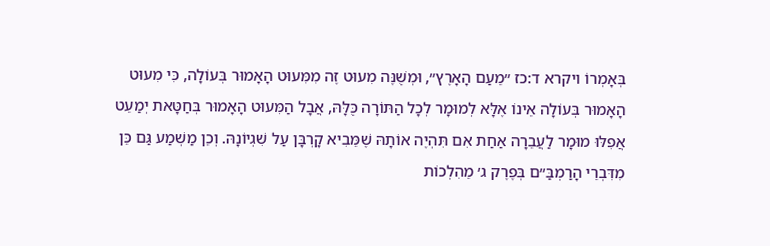בְּאָמְרוֹ ויקרא ד:כז ״מֵעַם הָאָרֶץ״, וּמְשֻׁנֶּה מִעוּט זֶה מִמִּעוּט הָאָמוּר בְּעוֹלָה, כִּי מִעוּט הָאָמוּר בְּעוֹלָה אֵינוֹ אֶלָּא לְמוּמָר לְכָל הַתּוֹרָה כֻּלָּהּ, אֲבָל הַמִּעוּט הָאָמוּר בְּחַטָּאת יְמַעֵט אֲפִלּוּ מוּמָר לַעֲבֵרָה אַחַת אִם תִּהְיֶה אוֹתָהּ שֶׁמֵּבִיא קָרְבָּן עַל שִׁגְיוֹנָהּ. וְכֵן מַשְׁמַע גַּם כֵּן מִדִּבְרֵי הָרַמְבַּ״ם בְּפֶרֶק ג׳ מֵהִלְכוֹת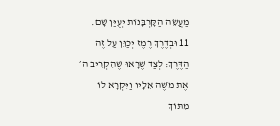מַעֲשֵׂה הַקָּרְבָּנוֹת יְעֻיַּן שָׁם.
11 וּבְדֶרֶךְ רֶמֶז יְכַוֵּן עַל זֶה הַדֶּרֶךְ: לְצַד שֶׁרָאוּ שֶׁהִקְרִיב ה׳ אֶת מֹשֶׁה אֵלָיו וַיִּקְרָא לוֹ מִתּוֹךְ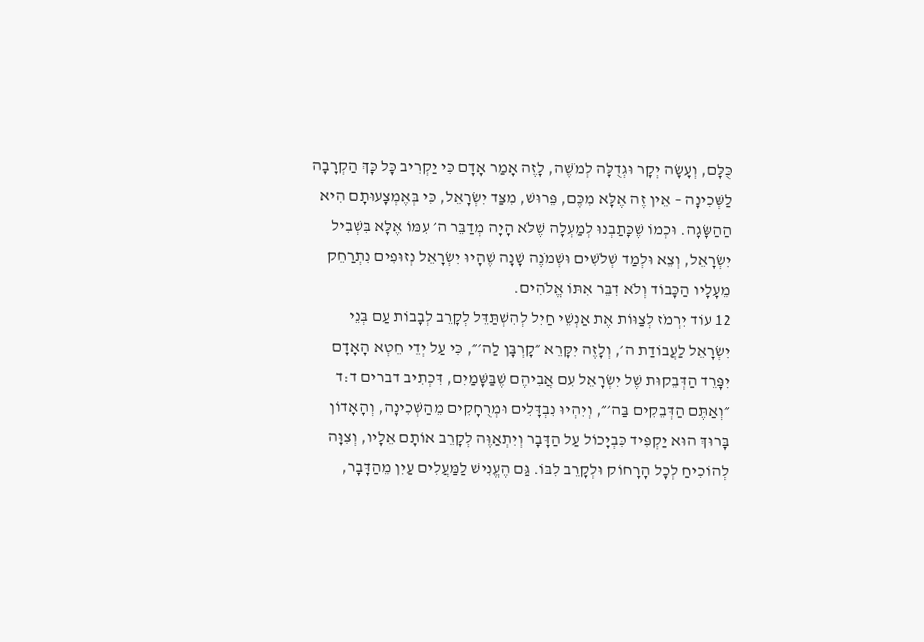כֻּלָּם, וְעָשָׂה יְקָר וּגְדֻלָּה לְמֹשֶׁה, לָזֶה אָמַר אָדָם כִּי יַקְרִיב כָּל כָּךְ הַקְרָבָה לַשְּׁכִינָה – אֵין זֶה אֶלָּא מִכֶּם, פֵּרוּשׁ, מִצַּד יִשְׂרָאֵל, כִּי בְּאֶמְצָעוּתָם הִיא הַהַשָּׂגָה. וּכְמוֹ שֶׁכָּתַבְנוּ לְמַעְלָה שֶׁלֹּא הָיָה מְדַבֵּר ה׳ עִמּוֹ אֶלָּא בִּשְׁבִיל יִשְׂרָאֵל, וְצֵא וּלְמַד שְׁלֹשִׁים וּשְׁמֹנֶה שָׁנָה שֶׁהָיוּ יִשְׂרָאֵל נְזוּפִים נִתְרַחֵק מֵעָלָיו הַכָּבוֹד וְלֹא דִבֵּר אִתּוֹ אֱלֹהִים.
12 עוֹד יִרְמֹז לְצַוּוֹת אֶת אַנְשֵׁי חַיִל לְהִשְׁתַּדֵּל לְקָרֵב לְבָבוֹת עַם בְּנֵי יִשְׂרָאֵל לַעֲבוֹדַת ה׳, וְלָזֶה יִקָּרֵא ״קָרְבָּן לַה׳״, כִּי עַל יְדֵי חֵטְא הָאָדָם יִפָּרֵד הַדְּבֵקוּת שֶׁל יִשְׂרָאֵל עִם אֲבִיהֶם שֶׁבַּשָּׁמַיִם, דִּכְתִיב דברים ד:ד ״וְאַתֶּם הַדְּבֵקִים בַּה׳״, וְיִהְיוּ נִבְדָּלִים וּמְרֻחָקִים מֵהַשְּׁכִינָה, וְהָאָדוֹן בָּרוּךְ הוּא יַקְפִּיד כִּבְיָכוֹל עַל הַדָּבָר וְיִתְאַוֶּה לְקָרֵב אוֹתָם אֵלָיו, וְצִוָּה לְהוֹכִיחַ לְכָל הָרָחוֹק וּלְקָרֵב לִבּוֹ. גַּם הֶעֱנִישׁ לַמַּעֲלִים עַיִן מֵהַדָּבָר,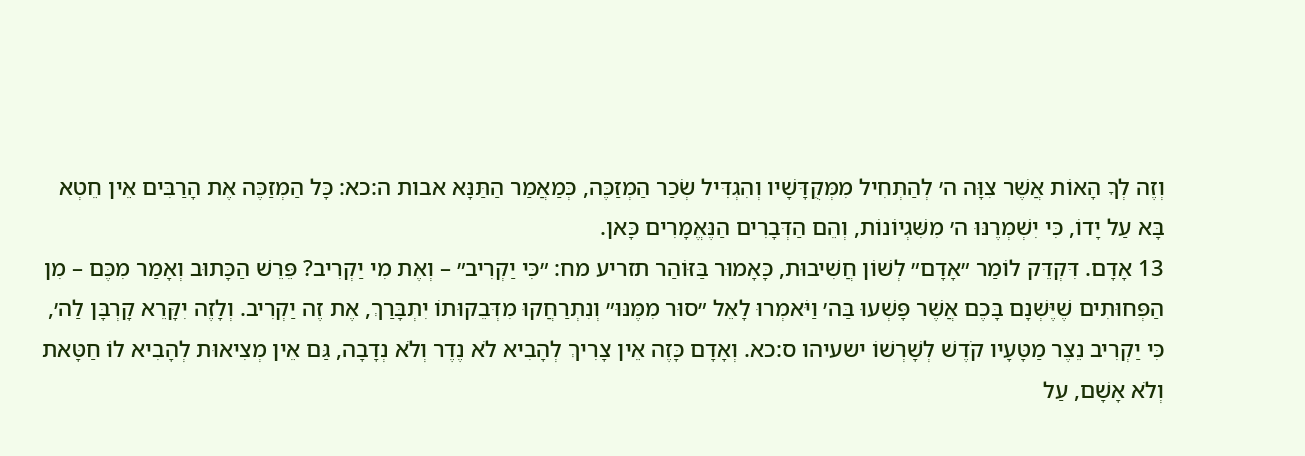וְזֶה לְךָ הָאוֹת אֲשֶׁר צִוָּה ה׳ לְהַתְחִיל מִמְּקֻדָּשָׁיו וְהִגְדִּיל שְׂכַר הַמְזַכֶּה, כְּמַאֲמַר הַתַּנָּא אבות ה:כא: כָּל הַמְזַכֶּה אֶת הָרַבִּים אֵין חֵטְא בָּא עַל יָדוֹ, כִּי יִשְׁמְרֶנּוּ ה׳ מִשִּׁגְיוֹנוֹת, וְהֵם הַדְּבָרִים הַנֶּאֱמָרִים כָּאן.
13 אָדָם. דִּקְדֵּק לוֹמַר ״אָדָם״ לְשׁוֹן חֲשִׁיבוּת, כָּאָמוּר בַּזּוֹהַר תזריע מח: ״כִּי יַקְרִיב״ – וְאֶת מִי יַקְרִיב? פֵּרֵשׁ הַכָּתוּב וְאָמַר מִכֶּם – מִן הַפְּחוּתִים שֶׁיֶּשְׁנָם בָּכֶם אֲשֶׁר פָּשְׁעוּ בַּה׳ וַיֹּאמְרוּ לָאֵל ״סוּר מִמֶּנּוּ״ וְנִתְרַחֲקוּ מִדְּבֵקוּתוֹ יִתְבָּרַךְ, אֶת זֶה יַקְרִיב. וְלָזֶה יִקָּרֵא קָרְבָּן לַה׳, כִּי יַקְרִיב נֵצֶר מַטָּעָיו קֹדֶשׁ לְשָׁרְשׁוֹ ישעיהו ס:כא. וְאָדָם כָּזֶה אֵין צָרִיךְ לְהָבִיא לֹא נֶדֶר וְלֹא נְדָבָה, גַּם אֵין מְצִיאוּת לְהָבִיא לוֹ חַטָּאת וְלֹא אָשָׁם, עַל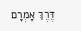דֶּרֶךְ אָמְרָם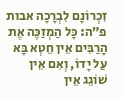זִכְרוֹנָם לִבְרָכָה אבות פ״ה: כָּל הַמְזַכֶּה אֶת הָרַבִּים אֵין חֵטְא בָּא עַל יָדוֹ, וְאִם אֵין שׁוֹגֵג אֵין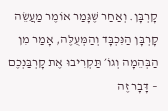קָרְבָּן. וְאַחַר שֶׁגָּמַר אוֹמֶר מַעֲשֵׂה קָרְבָּן הַנִּכְבָּד וְהַמְּעֻלֶּה, אָמַר מִן הַבְּהֵמָה וְגוֹ׳ תַּקְרִיבוּ אֶת קָרְבַּנְכֶם – דָּבָר זֶה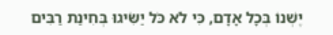יֶשְׁנוֹ בְּכָל אָדָם, כִּי לֹא כֹּל יַשִּׂיגוּ בְּחִינַת רַבִּים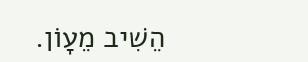הֵשִׁיב מֵעָוֹן.